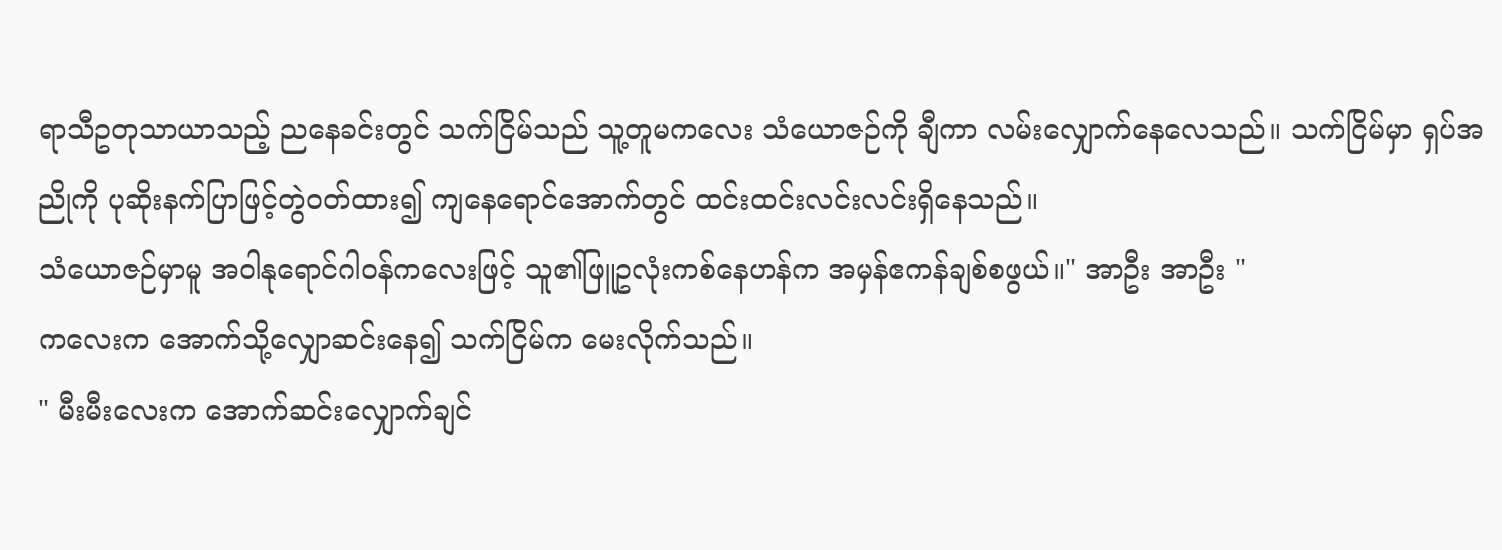ရာသီဥတုသာယာသည့် ညနေခင်းတွင် သက်ငြိမ်သည် သူ့တူမကလေး သံယောဇဉ်ကို ချီကာ လမ်းလျှောက်နေလေသည်။ သက်ငြိမ်မှာ ရှပ်အညိုကို ပုဆိုးနက်ပြာဖြင့်တွဲဝတ်ထား၍ ကျနေရောင်အောက်တွင် ထင်းထင်းလင်းလင်းရှိနေသည်။
သံယောဇဉ်မှာမူ အဝါနုရောင်ဂါဝန်ကလေးဖြင့် သူ၏ဖြူဥလုံးကစ်နေဟန်က အမှန်ဧကန်ချစ်စဖွယ်။" အာဦး အာဦး "
ကလေးက အောက်သို့လျှောဆင်းနေ၍ သက်ငြိမ်က မေးလိုက်သည်။
" မီးမီးလေးက အောက်ဆင်းလျှောက်ချင်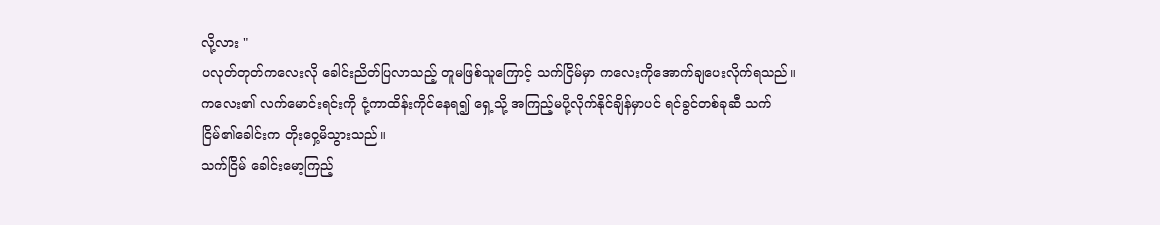လို့လား "
ပလုတ်တုတ်ကလေးလို ခေါင်းညိတ်ပြလာသည့် တူမဖြစ်သူကြောင့် သက်ငြိမ်မှာ ကလေးကိုအောက်ချပေးလိုက်ရသည်။ ကလေး၏ လက်မောင်းရင်းကို ငုံ့ကာထိန်းကိုင်နေရ၍ ရှေ့သို့ အကြည့်မပို့လိုက်နိုင်ချိန်မှာပင် ရင်ခွင်တစ်ခုဆီ သက်ငြိမ်၏ခေါင်းက တိုးဝှေ့မိသွားသည်။
သက်ငြိမ် ခေါင်းမော့ကြည့်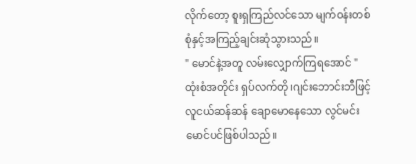လိုက်တော့ စူးရှကြည်လင်သော မျက်ဝန်းတစ်စုံနှင့်အကြည့်ချင်းဆုံသွားသည်။
" မောင်နဲ့အတူ လမ်းလျှောက်ကြရအောင် "
ထုံးစံအတိုင်း ရှပ်လက်တို၊ဂျင်းဘောင်းဘီဖြင့် လူငယ်ဆန်ဆန် ချောမောနေသော လွင်မင်းမောင်ပင်ဖြစ်ပါသည်။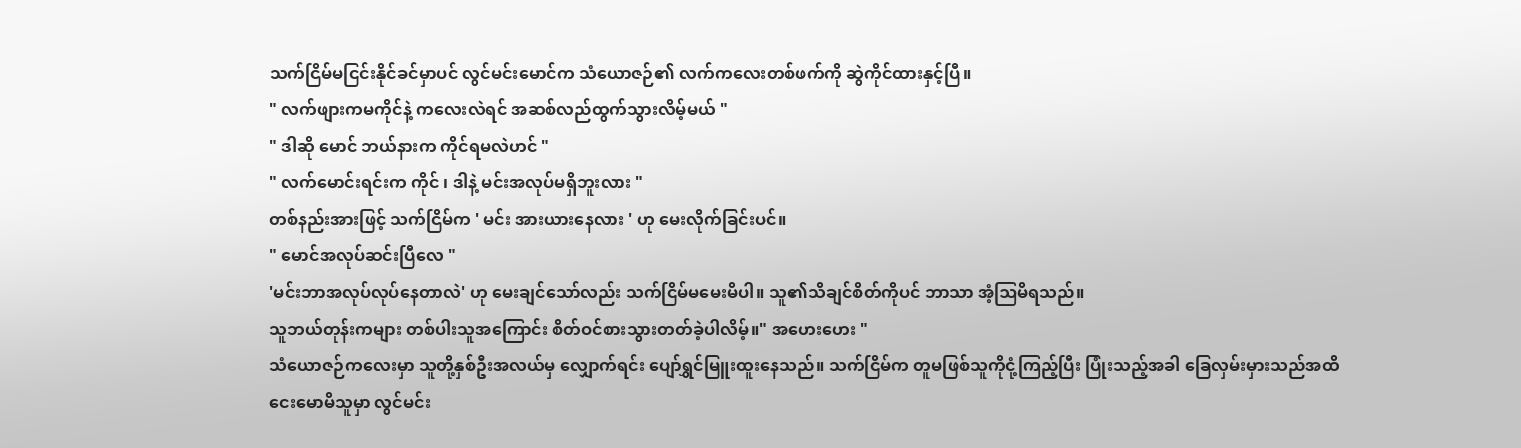သက်ငြိမ်မငြင်းနိုင်ခင်မှာပင် လွင်မင်းမောင်က သံယောဇဉ်၏ လက်ကလေးတစ်ဖက်ကို ဆွဲကိုင်ထားနှင့်ပြီ။
" လက်ဖျားကမကိုင်နဲ့ ကလေးလဲရင် အဆစ်လည်ထွက်သွားလိမ့်မယ် "
" ဒါဆို မောင် ဘယ်နားက ကိုင်ရမလဲဟင် "
" လက်မောင်းရင်းက ကိုင် ၊ ဒါနဲ့ မင်းအလုပ်မရှိဘူးလား "
တစ်နည်းအားဖြင့် သက်ငြိမ်က ' မင်း အားယားနေလား ' ဟု မေးလိုက်ခြင်းပင်။
" မောင်အလုပ်ဆင်းပြီလေ "
'မင်းဘာအလုပ်လုပ်နေတာလဲ' ဟု မေးချင်သော်လည်း သက်ငြိမ်မမေးမိပါ။ သူ၏သိချင်စိတ်ကိုပင် ဘာသာ အံ့ဩမိရသည်။
သူဘယ်တုန်းကများ တစ်ပါးသူအကြောင်း စိတ်ဝင်စားသွားတတ်ခဲ့ပါလိမ့်။" အဟေးဟေး "
သံယောဇဉ်ကလေးမှာ သူတို့နှစ်ဦးအလယ်မှ လျှောက်ရင်း ပျော်ရွှင်မြူးထူးနေသည်။ သက်ငြိမ်က တူမဖြစ်သူကိုငုံ့ကြည့်ပြီး ပြုံးသည့်အခါ ခြေလှမ်းမှားသည်အထိ ငေးမောမိသူမှာ လွင်မင်း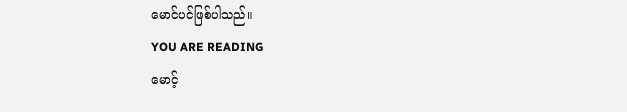မောင်ပင်ဖြစ်ပါသည်။
YOU ARE READING
မောင့်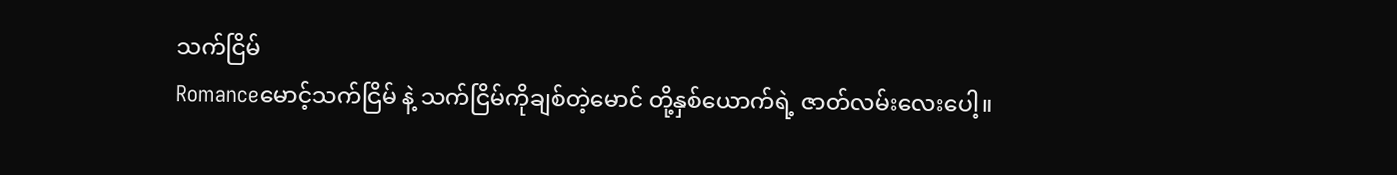သက်ငြိမ်
Romanceမောင့်သက်ငြိမ် နဲ့ သက်ငြိမ်ကိုချစ်တဲ့မောင် တို့နှစ်ယောက်ရဲ့ ဇာတ်လမ်းလေးပေါ့။